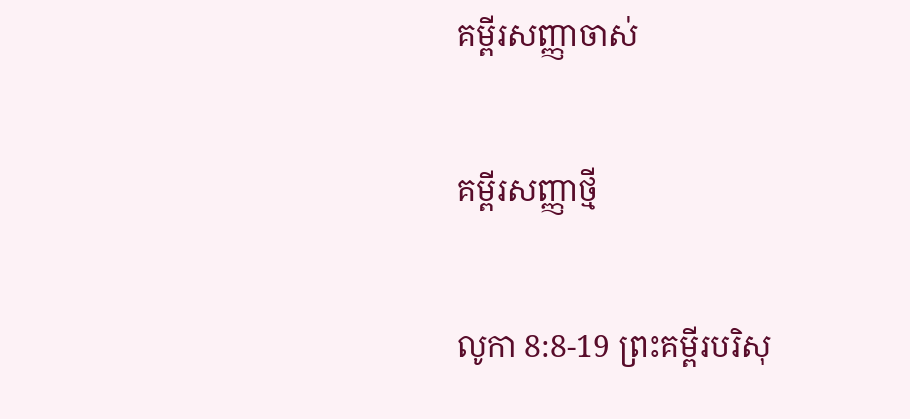គម្ពីរសញ្ញាចាស់

គម្ពីរសញ្ញាថ្មី

លូកា 8:8-19 ព្រះគម្ពីរបរិសុ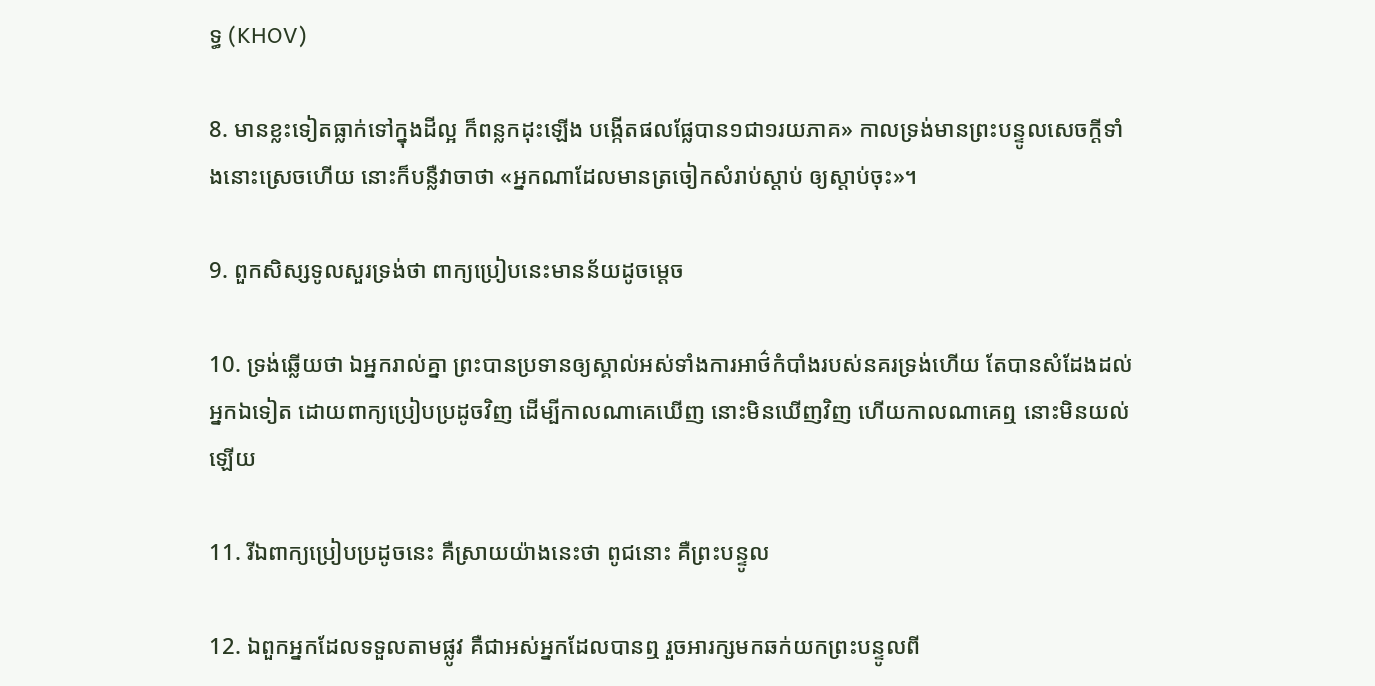ទ្ធ (KHOV)

8. មានខ្លះទៀតធ្លាក់ទៅក្នុងដីល្អ ក៏ពន្លកដុះឡើង បង្កើតផលផ្លែបាន១ជា១រយភាគ» កាលទ្រង់មានព្រះ‌បន្ទូលសេចក្ដីទាំងនោះស្រេចហើយ នោះក៏បន្លឺវាចាថា «អ្នកណាដែលមានត្រចៀកសំរាប់ស្តាប់ ឲ្យស្តាប់ចុះ»។

9. ពួកសិស្សទូលសួរទ្រង់ថា ពាក្យប្រៀបនេះមានន័យដូចម្តេច

10. ទ្រង់ឆ្លើយថា ឯអ្នករាល់គ្នា ព្រះបានប្រទានឲ្យស្គាល់អស់ទាំងការអាថ៌‌កំបាំងរបស់នគរទ្រង់ហើយ តែបានសំដែងដល់អ្នកឯទៀត ដោយពាក្យប្រៀបប្រដូចវិញ ដើម្បីកាលណាគេឃើញ នោះមិនឃើញវិញ ហើយកាលណាគេឮ នោះមិនយល់ឡើយ

11. រីឯពាក្យប្រៀបប្រដូចនេះ គឺស្រាយយ៉ាងនេះថា ពូជនោះ គឺព្រះ‌បន្ទូល

12. ឯពួកអ្នកដែលទទួលតាមផ្លូវ គឺជាអស់អ្នកដែលបានឮ រួចអារក្សមកឆក់យកព្រះ‌បន្ទូលពី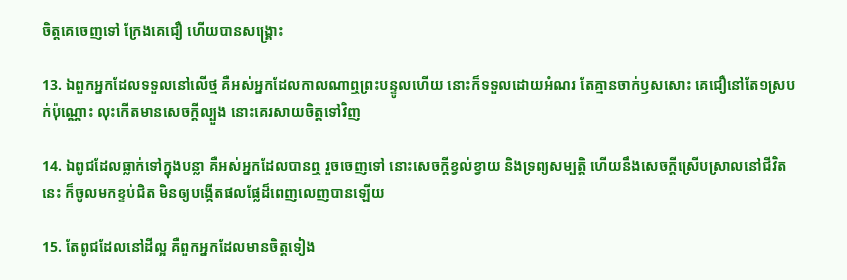ចិត្តគេចេញទៅ ក្រែងគេជឿ ហើយបានសង្គ្រោះ

13. ឯពួកអ្នកដែលទទួលនៅលើថ្ម គឺអស់អ្នកដែលកាលណាឮព្រះ‌បន្ទូលហើយ នោះក៏ទទួលដោយអំណរ តែគ្មានចាក់ឫសសោះ គេជឿនៅតែ១ស្របក់ប៉ុណ្ណោះ លុះកើតមានសេចក្ដីល្បួង នោះគេរសាយចិត្តទៅវិញ

14. ឯពូជដែលធ្លាក់ទៅក្នុងបន្លា គឺអស់អ្នកដែលបានឮ រួចចេញទៅ នោះសេចក្ដីខ្វល់‌ខ្វាយ និងទ្រព្យ‌សម្បត្តិ ហើយនឹងសេចក្ដីស្រើប‌ស្រាលនៅជីវិតនេះ ក៏ចូលមកខ្ទប់ជិត មិនឲ្យបង្កើតផលផ្លែដ៏ពេញ‌លេញបានឡើយ

15. តែពូជដែលនៅដីល្អ គឺពួកអ្នកដែលមានចិត្តទៀង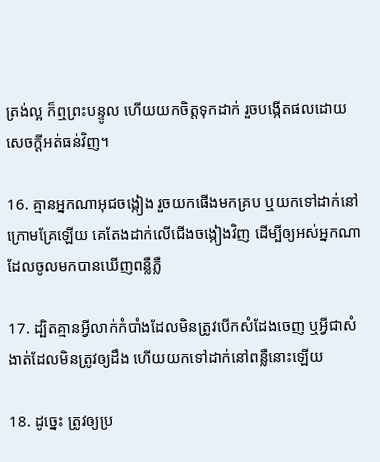ត្រង់ល្អ ក៏ឮព្រះ‌បន្ទូល ហើយយកចិត្តទុកដាក់ រួចបង្កើតផលដោយសេចក្ដីអត់‌ធន់វិញ។

16. គ្មានអ្នកណាអុជចង្កៀង រួចយកផើងមកគ្រប ឬយកទៅដាក់នៅក្រោមគ្រែឡើយ គេតែងដាក់លើជើងចង្កៀងវិញ ដើម្បីឲ្យអស់អ្នកណាដែលចូលមកបានឃើញពន្លឺភ្លឺ

17. ដ្បិតគ្មានអ្វីលាក់កំបាំងដែលមិនត្រូវបើកសំដែងចេញ ឬអ្វីជាសំងាត់ដែលមិនត្រូវឲ្យដឹង ហើយយកទៅដាក់នៅពន្លឺនោះឡើយ

18. ដូច្នេះ ត្រូវឲ្យប្រ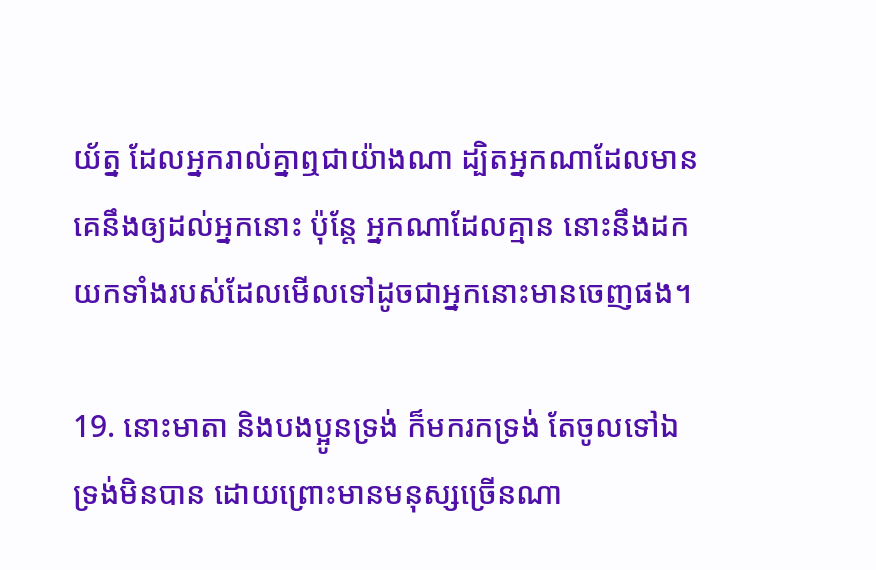យ័ត្ន ដែលអ្នករាល់គ្នាឮជាយ៉ាងណា ដ្បិតអ្នកណាដែលមាន គេនឹងឲ្យដល់អ្នកនោះ ប៉ុន្តែ អ្នកណាដែលគ្មាន នោះនឹងដកយកទាំងរបស់ដែលមើលទៅដូចជាអ្នកនោះមានចេញផង។

19. នោះមាតា និងបងប្អូនទ្រង់ ក៏មករកទ្រង់ តែចូលទៅឯទ្រង់មិនបាន ដោយព្រោះមានមនុស្សច្រើនណា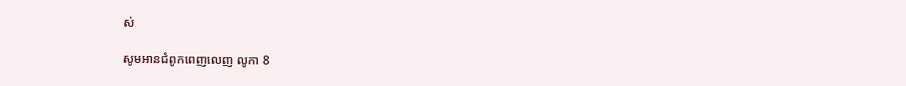ស់

សូមអានជំពូកពេញលេញ លូកា 8